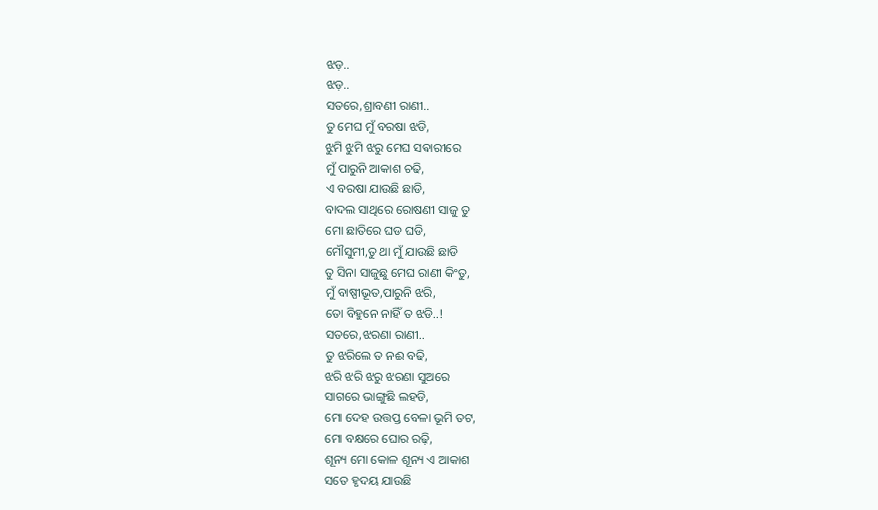ଝଡ଼..
ଝଡ଼..
ସତରେ,ଶ୍ରାବଣୀ ରାଣୀ..
ତୁ ମେଘ ମୁଁ ବରଷା ଝଡି,
ଝୁମି ଝୁମି ଝରୁ ମେଘ ସଵାରୀରେ
ମୁଁ ପାରୁନି ଆକାଶ ଚଢି,
ଏ ବରଷା ଯାଉଛି ଛାଡି,
ବାଦଲ ସାଥିରେ ରୋଷଣୀ ସାଜୁ ତୁ
ମୋ ଛାତିରେ ଘଡ ଘଡି,
ମୌସୁମୀ,ତୁ ଥା ମୁଁ ଯାଉଛି ଛାଡି
ତୁ ସିନା ସାଜୁଛୁ ମେଘ ରାଣୀ କିଂତୁ,
ମୁଁ ବାଷ୍ପୀଭୂତ,ପାରୁନି ଝରି,
ତୋ ବିହୁନେ ନାହିଁ ତ ଝଡି..!
ସତରେ,ଝରଣା ରାଣୀ..
ତୁ ଝରିଲେ ତ ନଈ ବଢି,
ଝରି ଝରି ଝରୁ ଝରଣା ସୁଅରେ
ସାଗରେ ଭାଙ୍ଗୁଛି ଲହଡି,
ମୋ ଦେହ ଉତ୍ତପ୍ତ ବେଳା ଭୂମି ତଟ,
ମୋ ବକ୍ଷରେ ଘୋର ରଢ଼ି,
ଶୂନ୍ୟ ମୋ କୋଳ ଶୂନ୍ୟ ଏ ଆକାଶ
ସତେ ହୃଦୟ ଯାଉଛି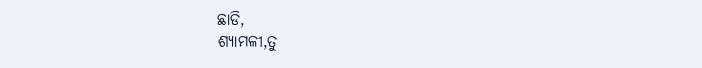ଛାଡି,
ଶ୍ୟାମଳୀ,ତୁ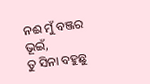ନଈ ମୁଁ ବଞ୍ଜର ଭୂଇଁ,
ତୁ ସିନା ବହୁଛୁ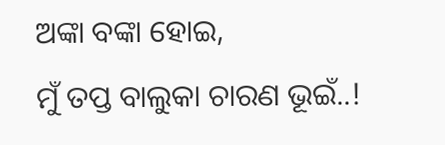ଅଙ୍କା ବଙ୍କା ହୋଇ,
ମୁଁ ତପ୍ତ ବାଲୁକା ଚାରଣ ଭୂଇଁ..!